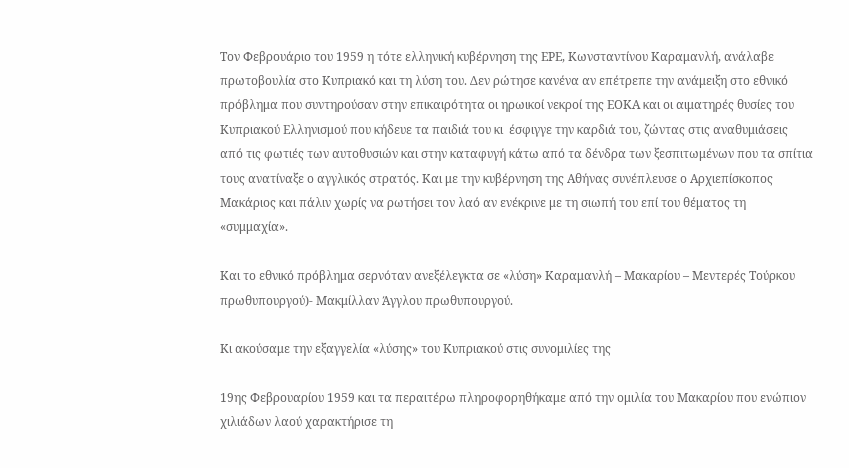Τον Φεβρουάριο του 1959 η τότε ελληνική κυβέρνηση της ΕΡΕ, Κωνσταντίνου Καραμανλή, ανάλαβε πρωτοβουλία στο Κυπριακό και τη λύση του. Δεν ρώτησε κανένα αν επέτρεπε την ανάμειξη στο εθνικό πρόβλημα που συντηρούσαν στην επικαιρότητα οι ηρωικοί νεκροί της ΕΟΚΑ και οι αιματηρές θυσίες του Κυπριακού Ελληνισμού που κήδευε τα παιδιά του κι  έσφιγγε την καρδιά του, ζώντας στις αναθυμιάσεις από τις φωτιές των αυτοθυσιών και στην καταφυγή κάτω από τα δένδρα των ξεσπιτωμένων που τα σπίτια τους ανατίναξε ο αγγλικός στρατός. Και με την κυβέρνηση της Αθήνας συνέπλευσε ο Αρχιεπίσκοπος Μακάριος και πάλιν χωρίς να ρωτήσει τον λαό αν ενέκρινε με τη σιωπή του επί του θέματος τη «συμμαχία».

Και το εθνικό πρόβλημα σερνόταν ανεξέλεγκτα σε «λύση» Καραμανλή – Μακαρίου – Μεντερές Τούρκου πρωθυπουργού)- Μακμίλλαν Άγγλου πρωθυπουργού.

Κι ακούσαμε την εξαγγελία «λύσης» του Κυπριακού στις συνομιλίες της

19ης Φεβρουαρίου 1959 και τα περαιτέρω πληροφορηθήκαμε από την ομιλία του Μακαρίου που ενώπιον χιλιάδων λαού χαρακτήρισε τη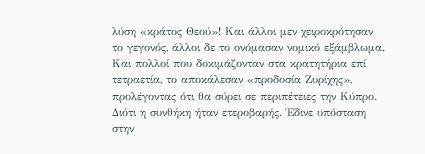λύση «κράτος Θεού»! Και άλλοι μεν χειροκρότησαν το γεγονός, άλλοι δε το ονόμασαν νομικό εξάμβλωμα. Και πολλοί που δοκιμάζονταν στα κρατητήρια επί τετραετία, το αποκάλεσαν «προδοσία Ζυρίχης», προλέγοντας ότι θα σύρει σε περιπέτειες την Κύπρο. Διότι η συνθήκη ήταν ετεροβαρής. Έδινε υπόσταση στην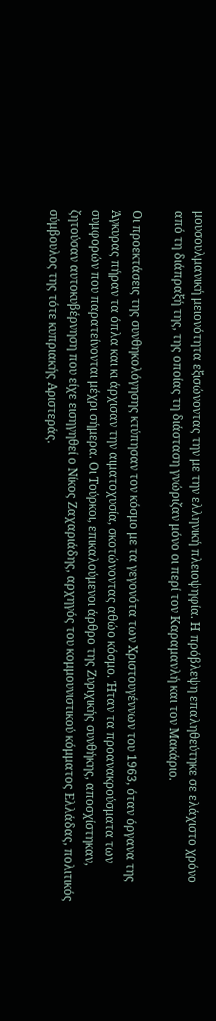μουσουλμανική μειονότητα εξισώνοντας την με την ελληνική πλειοψηφία. Η πρόβλεψη επαληθεύτηκε σε ελάχιστο χρόνο από τη διάπραξή της, της οποίας τη διάσταση γνώριζαν μόνο οι περί τον Καραμανλή και τον Μακάριο.

Οι προεκτάσεις της συνθηκολόγησης κτύπησαν τον κόσμο με τα γεγονότα των Χριστουγέννων του 1963, όταν όργανα της Άγκυρας πήραν τα όπλα και κι άρχισαν την αιματοχυσία, σκοτώνοντας αθώο κόσμο. Ήταν τα προανακρούσματα των συμφορών που παρατείνονται μέχρι σήμερα. Οι Τούρκοι, επικαλούμενοι άρθρο της Ζυριχικής συνθήκης, αποσχίστηκαν, ζητούσαν αυτοκυβέρνηση που είχε εισηγηθεί ο Νίκος Ζαχαριάδης, αρχηγός του κομμουνιστικού κόμματος Ελλάδας, πολιτικός σύμβουλος της τότε κυπριακής Αριστεράς.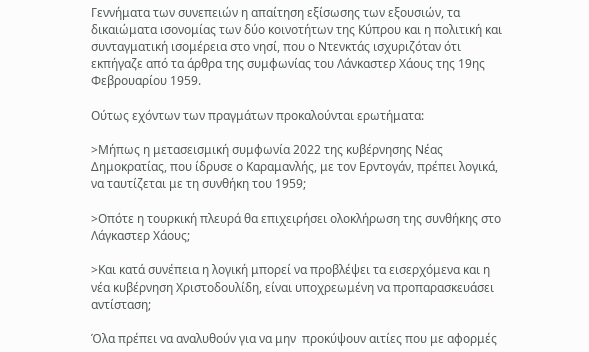Γεννήματα των συνεπειών η απαίτηση εξίσωσης των εξουσιών, τα δικαιώματα ισονομίας των δύο κοινοτήτων της Κύπρου και η πολιτική και συνταγματική ισομέρεια στο νησί, που ο Ντενκτάς ισχυριζόταν ότι εκπήγαζε από τα άρθρα της συμφωνίας του Λάνκαστερ Χάους της 19ης Φεβρουαρίου 1959.

Ούτως εχόντων των πραγμάτων προκαλούνται ερωτήματα:

>Μήπως η μετασεισμική συμφωνία 2022 της κυβέρνησης Νέας Δημοκρατίας, που ίδρυσε ο Καραμανλής, με τον Ερντογάν, πρέπει λογικά, να ταυτίζεται με τη συνθήκη του 1959;

>Οπότε η τουρκική πλευρά θα επιχειρήσει ολοκλήρωση της συνθήκης στο Λάγκαστερ Χάους;

>Και κατά συνέπεια η λογική μπορεί να προβλέψει τα εισερχόμενα και η νέα κυβέρνηση Χριστοδουλίδη, είναι υποχρεωμένη να προπαρασκευάσει αντίσταση;

Όλα πρέπει να αναλυθούν για να μην  προκύψουν αιτίες που με αφορμές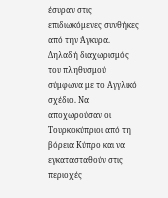έσυραν στις επιδιωκόμενες συνθήκες από την Άγκυρα. Δηλαδή διαχωρισμός του πληθυσμού σύμφωνα με το Αγγλικό σχέδιο. Να αποχωρούσαν οι Τουρκοκύπριοι από τη βόρεια Κύπρο και να εγκατασταθούν στις περιοχές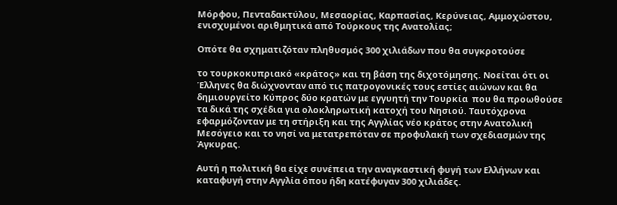Μόρφου, Πενταδακτύλου, Μεσαορίας, Καρπασίας, Κερύνειας, Αμμοχώστου, ενισχυμένοι αριθμητικά από Τούρκους της Ανατολίας;

Οπότε θα σχηματιζόταν πληθυσμός 300 χιλιάδων που θα συγκροτούσε

το τουρκοκυπριακό «κράτος» και τη βάση της διχοτόμησης. Νοείται ότι οι Έλληνες θα διώχνονταν από τις πατρογονικές τους εστίες αιώνων και θα δημιουργείτο Κύπρος δύο κρατών με εγγυητή την Τουρκία  που θα προωθούσε τα δικά της σχέδια για ολοκληρωτική κατοχή του Νησιού. Ταυτόχρονα εφαρμόζονταν με τη στήριξη και της Αγγλίας νέο κράτος στην Ανατολική Μεσόγειο και το νησί να μετατρεπόταν σε προφυλακή των σχεδιασμών της Άγκυρας.

Αυτή η πολιτική θα είχε συνέπεια την αναγκαστική φυγή των Ελλήνων και καταφυγή στην Αγγλία όπου ήδη κατέφυγαν 300 χιλιάδες.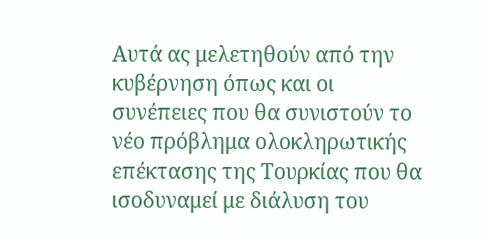Αυτά ας μελετηθούν από την κυβέρνηση όπως και οι συνέπειες που θα συνιστούν το νέο πρόβλημα ολοκληρωτικής επέκτασης της Τουρκίας που θα ισοδυναμεί με διάλυση του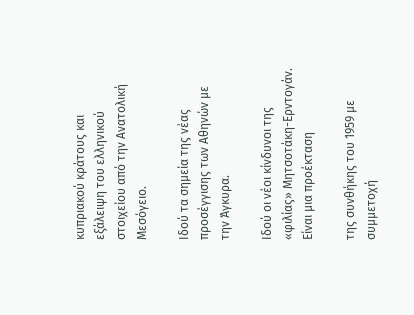κυπριακού κράτους και εξάλειψη του ελληνικού στοιχείου από την Ανατολική Μεσόγειο.

Ιδού τα σημεία της νέας προσέγγισης των Αθηνών με την Άγκυρα.

Ιδού οι νέοι κίνδυνοι της «φιλίας» Μητσοτάκη-Ερντογάν. Είναι μια προέκταση

της συνθήκης του 1959 με συμμετοχή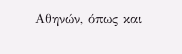Αθηνών, όπως και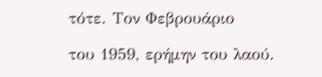τότε. Τον Φεβρουάριο

του 1959, ερήμην του λαού.